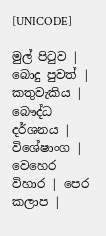[UNICODE]

මුල් පිටුව | බොදු පුවත් | කතුවැකිය | බෞද්ධ දර්ශනය | විශේෂාංග | වෙහෙර විහාර | පෙර කලාප |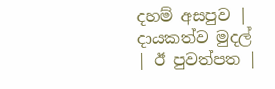දහම් අසපුව | දායකත්ව මුදල් | ඊ පුවත්පත |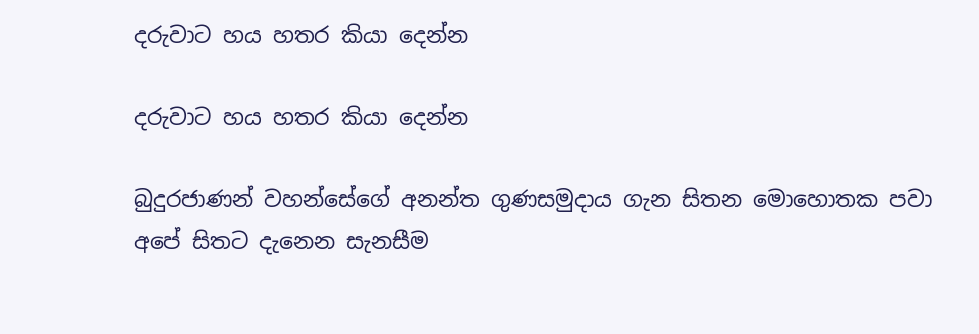දරුවාට හය හතර කියා දෙන්න

දරුවාට හය හතර කියා දෙන්න

බුදුරජාණන් වහන්සේගේ අනන්ත ගුණසමුදාය ගැන සිතන මොහොතක පවා අපේ සිතට දැනෙන සැනසීම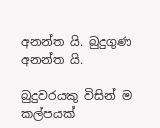අනන්ත යි. බුදුගුණ අනන්ත යි.

බුදුවරයකු විසින් ම කල්පයක්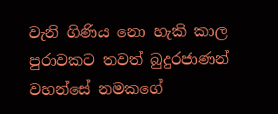වැනි ගිණිය නො හැකි කාල පුරාවකට තවත් බුදුරජාණන් වහන්සේ නමකගේ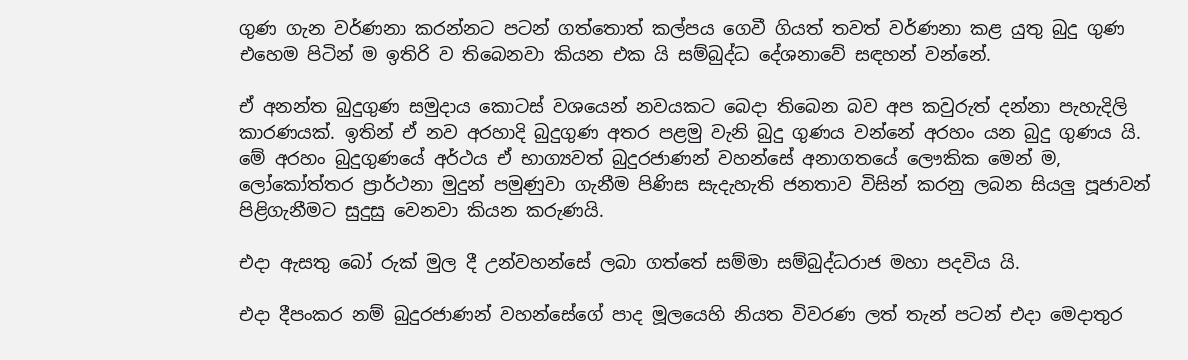ගුණ ගැන වර්ණනා කරන්නට පටන් ගත්තොත් කල්පය ගෙවී ගියත් තවත් වර්ණනා කළ යුතු බුදු ගුණ එහෙම පිටින් ම ඉතිරි ව තිබෙනවා කියන එක යි සම්බුද්ධ දේශනාවේ සඳහන් වන්නේ.

ඒ අනන්ත බුදුගුණ සමුදාය කොටස් වශයෙන් නවයකට බෙදා තිබෙන බව අප කවුරුත් දන්නා පැහැදිලි කාරණයක්. ඉතින් ඒ නව අරහාදි බුදුගුණ අතර පළමු වැනි බුදු ගුණය වන්නේ අරහං යන බුදු ගුණය යි. මේ අරහං බුදුගුණයේ අර්ථය ඒ භාග්‍යවත් බුදුරජාණන් වහන්සේ අනාගතයේ ලෞකික මෙන් ම, ලෝකෝත්තර ප්‍රාර්ථනා මුදුන් පමුණුවා ගැනීම පිණිස සැදැහැති ජනතාව විසින් කරනු ලබන සියලු පූජාවන් පිළිගැනීමට සුදුසු වෙනවා කියන කරුණයි.

එදා ඇසතු බෝ රුක් මුල දී උන්වහන්සේ ලබා ගත්තේ සම්මා සම්බුද්ධරාජ මහා පදවිය යි.

එදා දීපංකර නම් බුදුරජාණන් වහන්සේගේ පාද මූලයෙහි නියත විවරණ ලත් තැන් පටන් එදා මෙදාතුර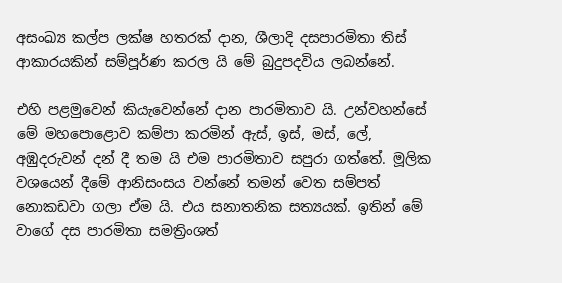අසංඛ්‍ය කල්ප ලක්ෂ හතරක් දාන, ශීලාදි දසපාරමිතා තිස් ආකාරයකින් සම්පූර්ණ කරල යි මේ බුදුපදවිය ලබන්නේ.

එහි පළමුවෙන් කියැවෙන්නේ දාන පාරමිතාව යි. උන්වහන්සේ මේ මහපොළොව කම්පා කරමින් ඇස්, ඉස්, මස්, ලේ, අඹුදරුවන් දන් දී තම යි එම පාරමිතාව සපුරා ගත්තේ. මූලික වශයෙන් දීමේ ආනිසංසය වන්නේ තමන් වෙත සම්පත් නොකඩවා ගලා ඒම යි. එය සනාතනික සත්‍යයක්. ඉතින් මේ වාගේ දස පාරමිතා සමත්‍රිංශත්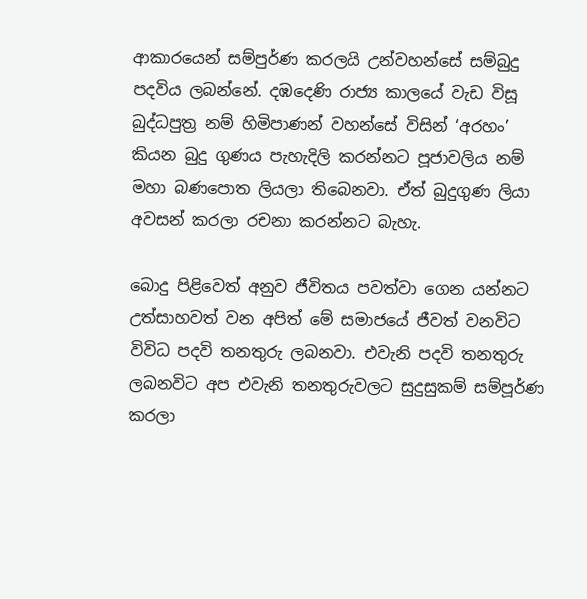ආකාරයෙන් සම්පුර්ණ කරලයි උන්වහන්සේ සම්බුදු පදවිය ලබන්නේ. දඹදෙණි රාජ්‍ය කාලයේ වැඩ විසූ බුද්ධපුත්‍ර නම් හිමිපාණන් වහන්සේ විසින් ‘අරහං’ කියන බුදු ගුණය පැහැදිලි කරන්නට පූජාවලිය නම් මහා බණපොත ලියලා තිබෙනවා. ඒත් බුදුගුණ ලියා අවසන් කරලා රචනා කරන්නට බැහැ.

බොදු පිළිවෙත් අනුව ජීවිතය පවත්වා ගෙන යන්නට උත්සාහවත් වන අපිත් මේ සමාජයේ ජීවත් වනවිට විවිධ පදවි තනතුරු ලබනවා. එවැනි පදවි තනතුරු ලබනවිට අප එවැනි තනතුරුවලට සුදුසුකම් සම්පූර්ණ කරලා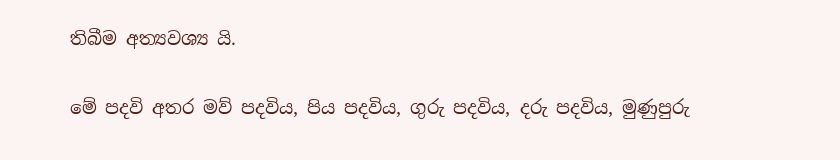තිබීම අත්‍යවශ්‍ය යි.

මේ පදවි අතර මව් පදවිය, පිය පදවිය, ගුරු පදවිය, දරු පදවිය, මුණුපුරු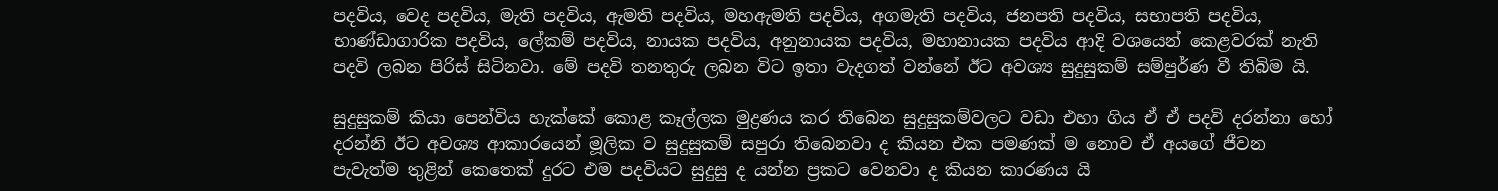පදවිය, වෙද පදවිය, මැති පදවිය, ඇමති පදවිය, මහඇමති පදවිය, අගමැති පදවිය, ජනපති පදවිය, සභාපති පදවිය, භාණ්ඩාගාරික පදවිය, ලේකම් පදවිය, නායක පදවිය, අනුනායක පදවිය, මහානායක පදවිය ආදි වශයෙන් කෙළවරක් නැති පදවි ලබන පිරිස් සිටිනවා. මේ පදවි තනතුරු ලබන විට ඉතා වැදගත් වන්නේ ඊට අවශ්‍ය සුදුසුකම් සම්පුර්ණ වී තිබිම යි.

සුදුසුකම් කියා පෙන්විය හැක්කේ කොළ කෑල්ලක මුද්‍රණය කර තිබෙන සුදුසුකම්වලට වඩා එහා ගිය ඒ ඒ පදවි දරන්නා හෝ දරන්නි ඊට අවශ්‍ය ආකාරයෙන් මූලික ව සුදුසුකම් සපුරා තිබෙනවා ද කියන එක පමණක් ම නොව ඒ අයගේ ජීවන පැවැත්ම තුළින් කෙතෙක් දුරට එම පදවියට සුදුසු ද යන්න ප්‍රකට වෙනවා ද කියන කාරණය යි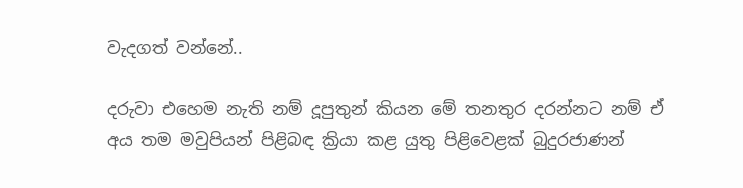වැදගත් වන්නේ..

දරුවා එහෙම නැති නම් දූපුතුන් කියන මේ තනතුර දරන්නට නම් ඒ අය තම මවුපියන් පිළිබඳ ක්‍රියා කළ යුතු පිළිවෙළක් බුදුරජාණන්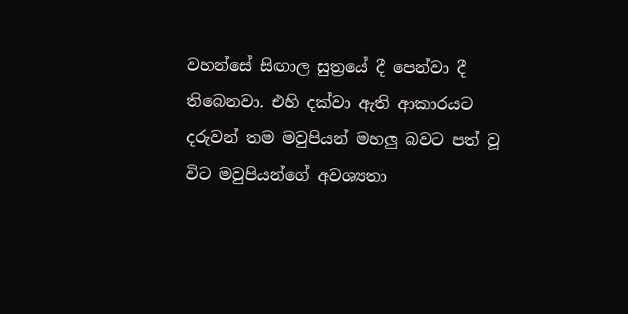වහන්සේ සිඟාල සුත්‍රයේ දී පෙන්වා දී තිබෙනවා. එහි දක්වා ඇති ආකාරයට දරුවන් තම මවුපියන් මහලු බවට පත් වූ විට මවුපියන්ගේ අවශ්‍යතා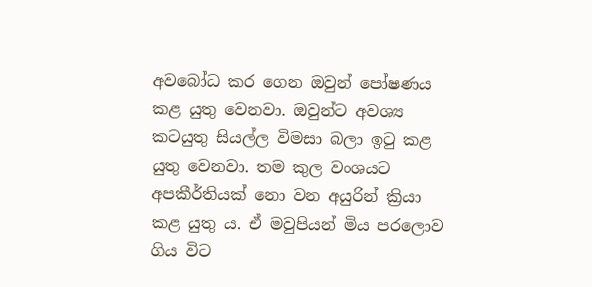අවබෝධ කර ගෙන ඔවුන් පෝෂණය කළ යුතු වෙනවා. ඔවුන්ට අවශ්‍ය කටයුතු සියල්ල විමසා බලා ඉටු කළ යුතු වෙනවා. තම කුල වංශයට අපකීර්තියක් නො වන අයුරින් ක්‍රියා කළ යුතු ය. ඒ මවුපියන් මිය පරලොව ගිය විට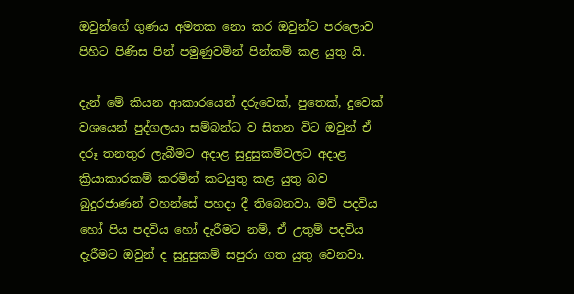ඔවුන්ගේ ගුණය අමතක නො කර ඔවුන්ට පරලොව පිහිට පිණිස පින් පමුණුවමින් පින්කම් කළ යුතු යි.

දැන් මේ කියන ආකාරයෙන් දරුවෙක්, පුතෙක්, දුවෙක් වශයෙන් පුද්ගලයා සම්බන්ධ ව සිතන විට ඔවුන් ඒ දරූ තනතුර ලැබීමට අදාළ සුදුසුකම්වලට අදාළ ක්‍රියාකාරකම් කරමින් කටයුතු කළ යුතු බව බුදුරජාණන් වහන්සේ පහදා දී තිබෙනවා. මව් පදවිය හෝ පිය පදවිය හෝ දැරීමට නම්, ඒ උතුම් පදවිය දැරීමට ඔවුන් ද සුදුසුකම් සපුරා ගත යුතු වෙනවා.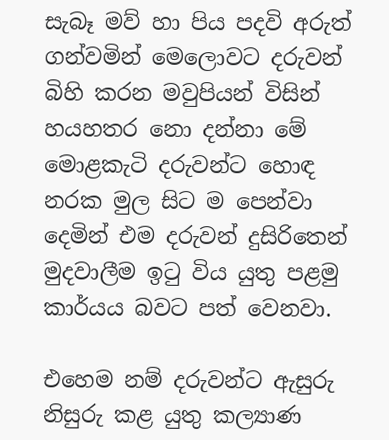සැබෑ මව් හා පිය පදවි අරුත් ගන්වමින් මෙලොවට දරුවන් බිහි කරන මවුපියන් විසින් හයහතර නො දන්නා මේ මොළකැටි දරුවන්ට හොඳ නරක මුල සිට ම පෙන්වා දෙමින් එම දරුවන් දුසිරිතෙන් මුදවාලීම ඉටු විය යුතු පළමු කාර්යය බවට පත් වෙනවා.

එහෙම නම් දරුවන්ට ඇසුරු නිසුරු කළ යුතු කල්‍යාණ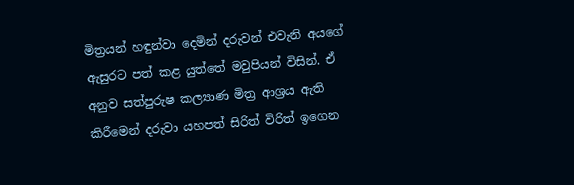මිත්‍රයන් හඳුන්වා දෙමින් දරුවන් එවැනි අයගේ ඇසුරට පත් කළ යුත්තේ මවුපියන් විසින්. ඒ අනුව සත්පුරුෂ කල්‍යාණ මිත්‍ර ආශ්‍රය ඇති කිරීමෙන් දරුවා යහපත් සිරිත් විරිත් ඉගෙන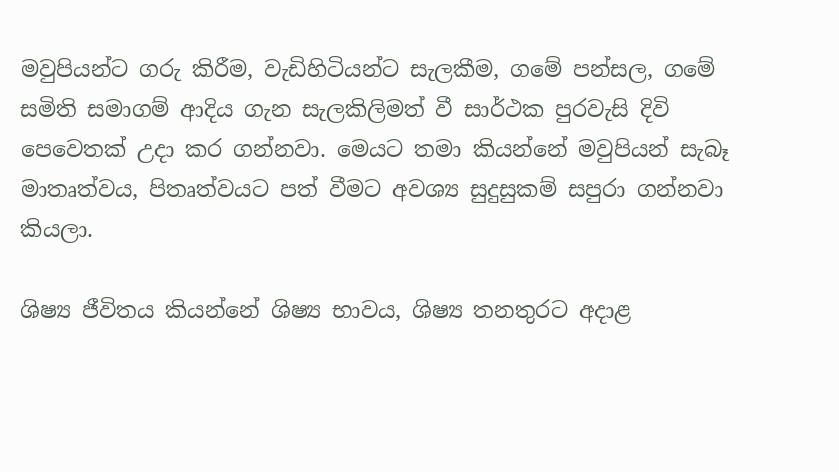මවුපියන්ට ගරු කිරීම, වැඩිහිටියන්ට සැලකීම, ගමේ පන්සල, ගමේ සමිති සමාගම් ආදිය ගැන සැලකිලිමත් වී සාර්ථක පුරවැසි දිවි පෙවෙතක් උදා කර ගන්නවා. මෙයට තමා කියන්නේ මවුපියන් සැබෑ මාතෘත්වය, පිතෘත්වයට පත් වීමට අවශ්‍ය සුදුසුකම් සපුරා ගන්නවා කියලා.

ශිෂ්‍ය ජීවිතය කියන්නේ ශිෂ්‍ය භාවය, ශිෂ්‍ය තනතුරට අදාළ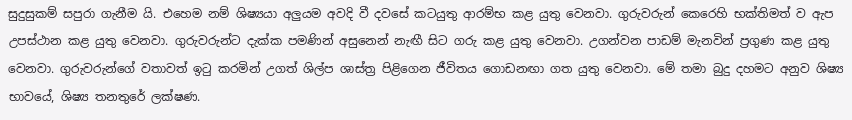සුදුසුකම් සපුරා ගැනීම යි. එහෙම නම් ශිෂ්‍යයා අලුයම අවදි වී දවසේ කටයුතු ආරම්භ කළ යුතු වෙනවා. ගුරුවරුන් කෙරෙහි භක්තිමත් ව ඇප උපස්ථාන කළ යුතු වෙනවා. ගුරුවරුන්ට දැක්ක පමණින් අසුනෙන් නැඟී සිට ගරු කළ යුතු වෙනවා. උගන්වන පාඩම් මැනවින් ප්‍රගුණ කළ යුතු වෙනවා. ගුරුවරුන්ගේ වතාවත් ඉටු කරමින් උගත් ශිල්ප ශාස්ත්‍ර පිළිගෙන ජීවිතය ගොඩනඟා ගත යුතු වෙනවා. මේ තමා බුදු දහමට අනුව ශිෂ්‍ය භාවයේ, ශිෂ්‍ය තනතුරේ ලක්ෂණ.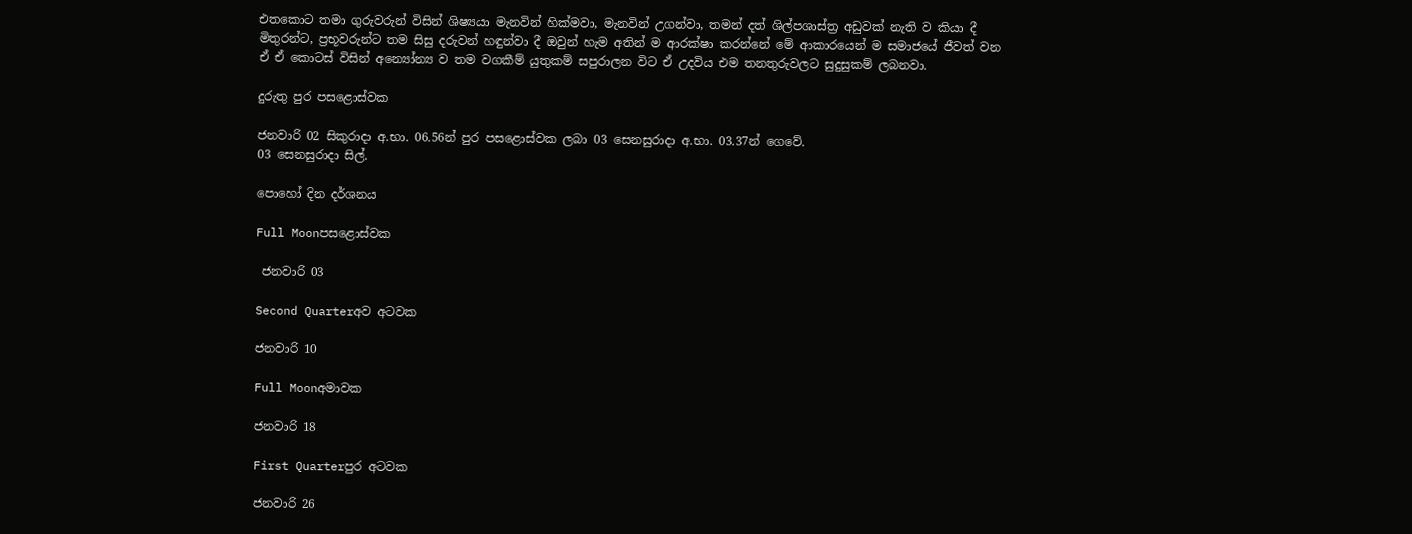එතකොට තමා ගුරුවරුන් විසින් ශිෂ්‍යයා මැනවින් හික්මවා, මැනවින් උගන්වා, තමන් දත් ශිල්පශාස්ත්‍ර අඩුවක් නැති ව කියා දී මිතුරන්ට, ප්‍රභූවරුන්ට තම සිසු දරුවන් හඳුන්වා දී ඔවුන් හැම අතින් ම ආරක්ෂා කරන්නේ මේ ආකාරයෙන් ම සමාජයේ ජීවත් වන ඒ ඒ කොටස් විසින් අන්‍යෝන්‍ය ව තම වගකීම් යුතුකම් සපුරාලන විට ඒ උදවිය එම තනතුරුවලට සුදුසුකම් ලබනවා.

දුරුතු පුර පසළොස්වක

ජනවාරි 02 සිකුරාදා අ.භා. 06.56න් පුර පසළොස්වක ලබා 03 සෙනසුරාදා අ.භා. 03.37න් ගෙවේ.
03 සෙනසුරාදා සිල්.

පොහෝ දින දර්ශනය

Full Moonපසළොස්වක

 ජනවාරි 03

Second Quarterඅව අටවක

ජනවාරි 10

Full Moonඅමාවක

ජනවාරි 18

First Quarterපුර අටවක

ජනවාරි 26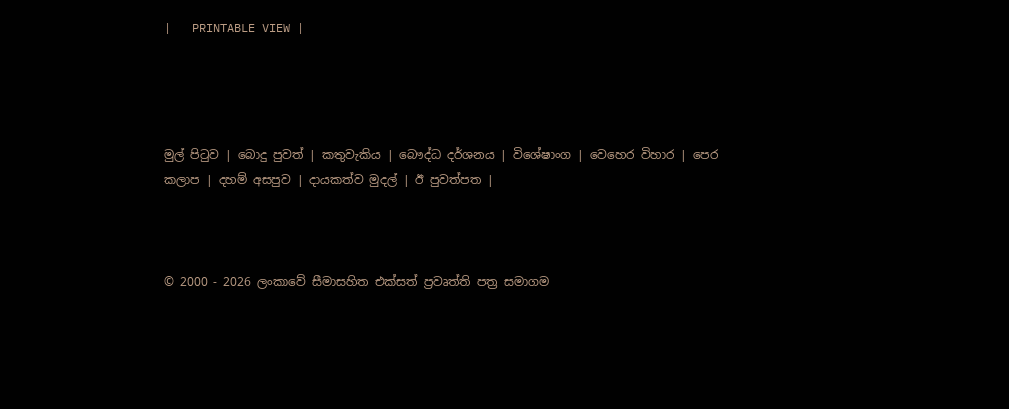|   PRINTABLE VIEW |




මුල් පිටුව | බොදු පුවත් | කතුවැකිය | බෞද්ධ දර්ශනය | විශේෂාංග | වෙහෙර විහාර | පෙර කලාප | දහම් අසපුව | දායකත්ව මුදල් | ඊ පුවත්පත |



© 2000 - 2026 ලංකාවේ සීමාසහිත එක්සත් ප්‍රවෘත්ති පත්‍ර සමාගම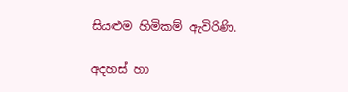සියළුම හිමිකම් ඇවිරිණි.

අදහස් හා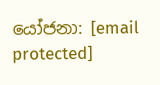යෝජනා: [email protected]